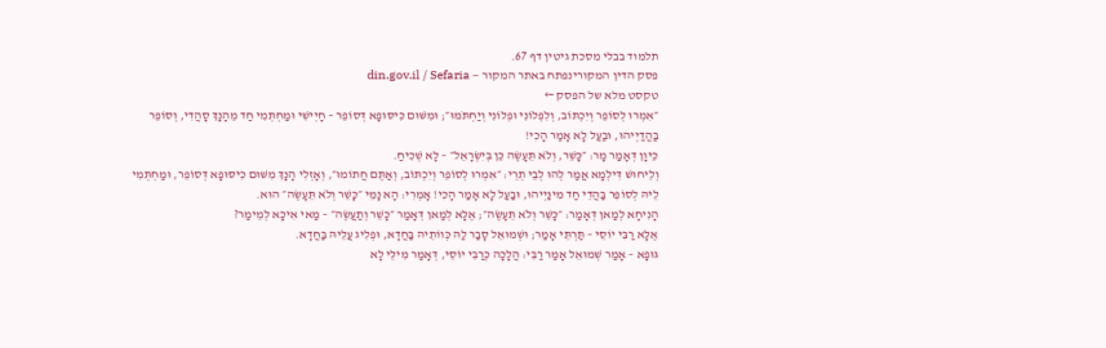תלמוד בבלי מסכת גיטין דף 67.
פסק הדין המקורינפתח באתר המקור — din.gov.il / Sefaria
טקסט מלא של הפסק ←
״אִמְרוּ לְסוֹפֵר וְיִכְתּוֹב, וְלִפְלוֹנִי וּפְלוֹנִי וְיַחְתֹּמוּ״; וּמִשּׁוּם כִּיסּוּפָא דְּסוֹפֵר – חָיְישִׁי וּמַחְתְּמִי חַד מֵהָנָךְ סָהֲדִי, וְסוֹפֵר בַּהֲדַיְיהוּ, וּבַעַל לָא אָמַר הָכִי!
כֵּיוָן דְּאָמַר מָר: ״כָּשֵׁר, וְלֹא תֵּעָשֶׂה כֵּן בְּיִשְׂרָאֵל״ – לָא שְׁכִיחַ.
וְלֵיחוּשׁ דִּילְמָא אֲמַר לְהוּ לְבֵי תְרֵי: ״אִמְרוּ לְסוֹפֵר וְיִכְתּוֹב, וְאַתֶּם חֲתוֹמוּ״, וְאָזְלִי הָנָךְ מִשּׁוּם כִּיסּוּפָא דְּסוֹפֵר, וּמַחְתְּמִי לֵיהּ לְסוֹפֵר בַּהֲדֵי חַד מִינַּיְיהוּ, וּבַעַל לָא אָמַר הָכִי! אָמְרִי: הָא נָמֵי ״כָּשֵׁר וְלֹא תֵּעָשֶׂה״ הוּא.
הָנִיחָא לְמַאן דְּאָמַר: ״כָּשֵׁר וְלֹא תֵּעָשֶׂה״; אֶלָּא לְמַאן דְּאָמַר ״כָּשֵׁר וְתַעֲשֶׂה״ – מַאי אִיכָּא לְמֵימַר?
אֶלָּא רַבִּי יוֹסֵי – תַּרְתֵּי אָמַר; וּשְׁמוּאֵל סָבַר לַהּ כְּווֹתֵיהּ בַּחֲדָא, וּפְלִיג עֲלֵיהּ בַּחֲדָא.
גּוּפָא – אָמַר שְׁמוּאֵל אָמַר רַבִּי: הֲלָכָה כְּרַבִּי יוֹסֵי, דְּאָמַר מִילֵּי לָא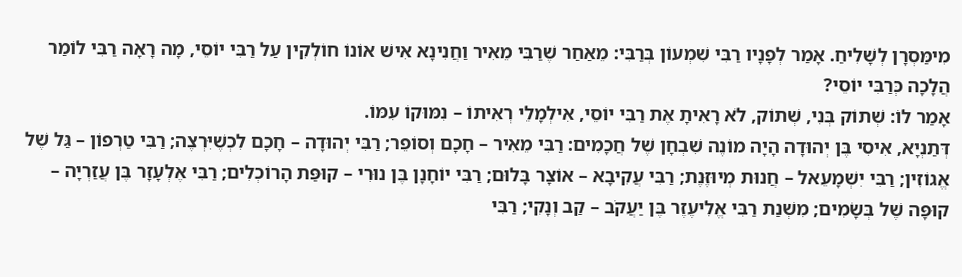מִימַּסְרָן לְשָׁלִיחַ. אָמַר לְפָנָיו רַבִּי שִׁמְעוֹן בְּרַבִּי: מֵאַחַר שֶׁרַבִּי מֵאִיר וַחֲנִינָא אִישׁ אוֹנוֹ חוֹלְקִין עַל רַבִּי יוֹסֵי, מָה רָאָה רַבִּי לוֹמַר הֲלָכָה כְּרַבִּי יוֹסֵי?
אָמַר לוֹ: שְׁתוֹק בְּנִי, שְׁתוֹק, לֹא רָאִיתָ אֶת רַבִּי יוֹסֵי, אִילְמָלֵי רְאִיתוֹ – נִמּוּקוֹ עִמּוֹ.
דְּתַנְיָא, אִיסִי בֶּן יְהוּדָה הָיָה מוֹנֶה שִׁבְחָן שֶׁל חֲכָמִים: רַבִּי מֵאִיר – חָכָם וְסוֹפֵר; רַבִּי יְהוּדָה – חָכָם לִכְשֶׁיִּרְצֶה; רַבִּי טַרְפוֹן – גַּל שֶׁל אֱגוֹזִין; רַבִּי יִשְׁמָעֵאל – חֲנוּת מְיוּזֶּנֶת; רַבִּי עֲקִיבָא – אוֹצָר בָּלוּם; רַבִּי יוֹחָנָן בֶּן נוּרִי – קוּפַּת הָרוֹכְלִים; רַבִּי אֶלְעָזָר בֶּן עֲזַרְיָה – קוּפָּה שֶׁל בְּשָׂמִים; מִשְׁנַת רַבִּי אֱלִיעֶזֶר בֶּן יַעֲקֹב – קַב וְנָקִי; רַבִּי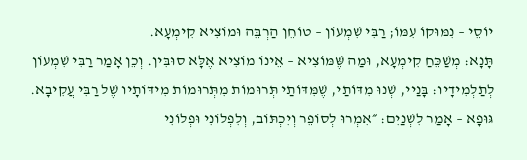יוֹסֵי – נִמּוּקוֹ עִמּוֹ; רַבִּי שִׁמְעוֹן – טוֹחֵן הַרְבֵּה וּמוֹצִיא קִימְעָא.
תָּנָא: מְשַׁכֵּחַ קִימְעָא, וּמַה שֶּׁמּוֹצִיא – אֵינוֹ מוֹצִיא אֶלָּא סוּבִּין. וְכֵן אָמַר רַבִּי שִׁמְעוֹן לְתַלְמִידָיו: בָּנַיי, שְׁנוּ מִדּוֹתַי, שֶׁמִּדּוֹתַי תְּרוּמוֹת מִתְּרוּמוֹת מִידּוֹתָיו שֶׁל רַבִּי עֲקִיבָא.
גּוּפָא – אָמַר לִשְׁנַיִם: ״אִמְרוּ לְסוֹפֵר וְיִכְתּוֹב, וְלִפְלוֹנִי וּפְלוֹנִי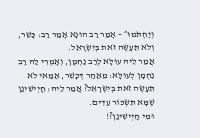וְיַחְתֹּמוּ״ – אָמַר רַב הוּנָא אָמַר רַב: כָּשֵׁר, וְלֹא תֵּעָשֶׂה זֹאת בְּיִשְׂרָאֵל.
אֲמַר לֵיהּ עוּלָּא לְרַב נַחְמָן, וְאָמְרִי לַהּ רַב נַחְמָן לְעוּלָּא: מֵאַחַר דְּכָשֵׁר, אַמַּאי לֹא תֵּעָשֶׂה זֹאת בְּיִשְׂרָאֵל? אֲמַר לֵיהּ: חָיְישִׁינַן שֶׁמָּא תִּשְׂכּוֹר עֵדִים.
וּמִי חָיְישִׁינַן?!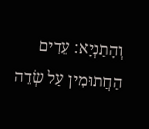וְהָתַנְיָא: עֵדִים הַחֲתוּמִין עַל שְׂדֵה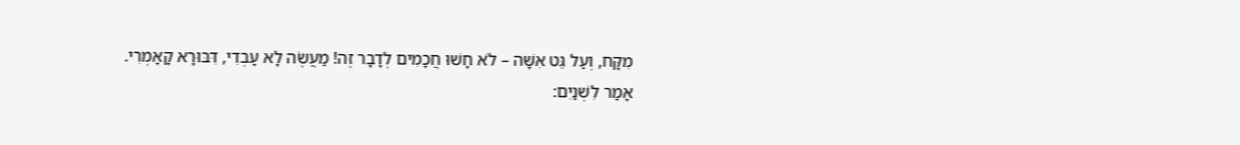מִקָּח, וְעַל גֵּט אִשָּׁה – לֹא חָשׁוּ חֲכָמִים לְדָבָר זֶה! מַעֲשֶׂה לָא עָבְדִי, דִּבּוּרָא קָאָמְרִי.
אָמַר לִשְׁנַיִם: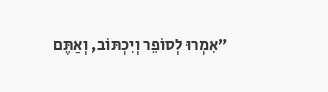״אִמְרוּ לְסוֹפֵר וְיִכְתּוֹב, וְאַתֶּם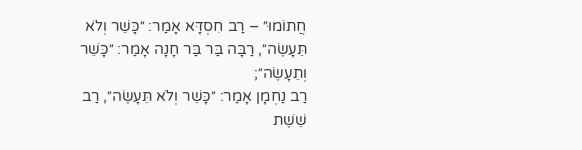חֲתוֹמוּ״ – רַב חִסְדָּא אָמַר: ״כָּשֵׁר וְלֹא תֵּעָשֶׂה״, רַבָּה בַּר בַּר חָנָה אָמַר: ״כָּשֵׁר וְתֵעָשֶׂה״;
רַב נַחְמָן אָמַר: ״כָּשֵׁר וְלֹא תֵּעָשֶׂה״, רַב שֵׁשֶׁת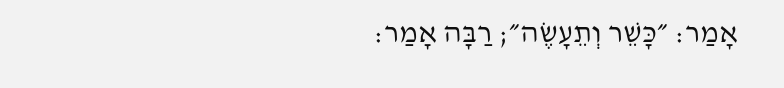אָמַר: ״כָּשֵׁר וְתֵעָשֶׂה״; רַבָּה אָמַר: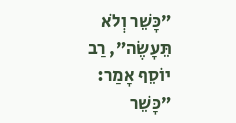״כָּשֵׁר וְלֹא תֵּעָשֶׂה״, רַב יוֹסֵף אָמַר: ״כָּשֵׁר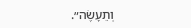וְתֵעָשֶׂה״.